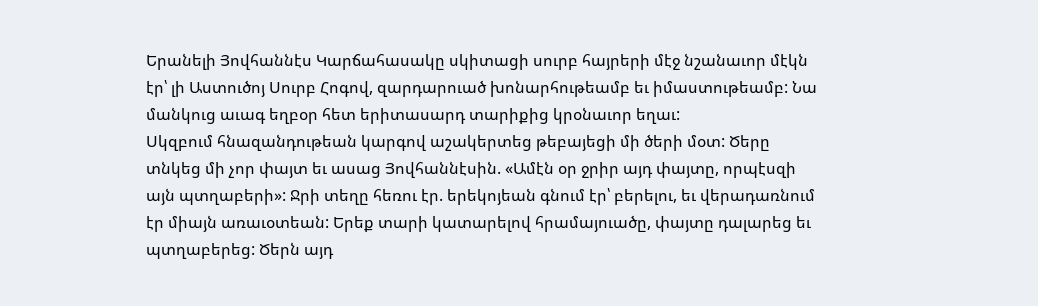Երանելի Յովհաննէս Կարճահասակը սկիտացի սուրբ հայրերի մէջ նշանաւոր մէկն էր՝ լի Աստուծոյ Սուրբ Հոգով, զարդարուած խոնարհութեամբ եւ իմաստութեամբ: Նա մանկուց աւագ եղբօր հետ երիտասարդ տարիքից կրօնաւոր եղաւ:
Սկզբում հնազանդութեան կարգով աշակերտեց թեբայեցի մի ծերի մօտ: Ծերը տնկեց մի չոր փայտ եւ ասաց Յովհաննէսին. «Ամէն օր ջրիր այդ փայտը, որպէսզի այն պտղաբերի»: Ջրի տեղը հեռու էր. երեկոյեան գնում էր՝ բերելու, եւ վերադառնում էր միայն առաւօտեան: Երեք տարի կատարելով հրամայուածը, փայտը դալարեց եւ պտղաբերեց: Ծերն այդ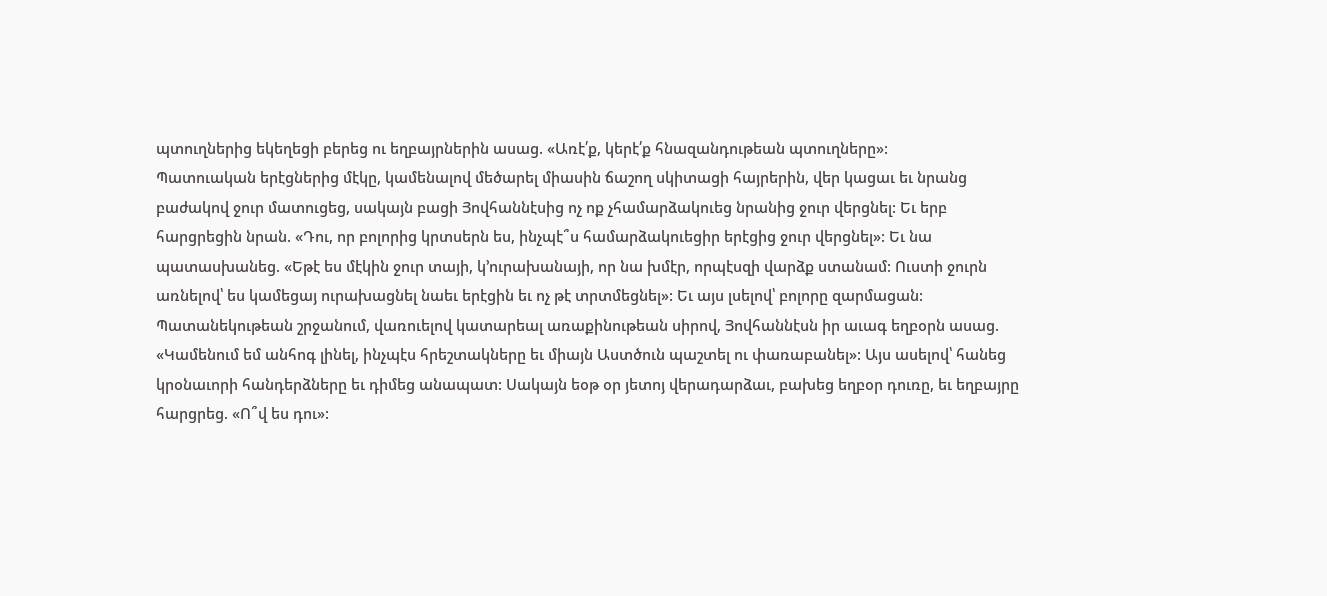պտուղներից եկեղեցի բերեց ու եղբայրներին ասաց. «Առէ՛ք, կերէ՛ք հնազանդութեան պտուղները»:
Պատուական երէցներից մէկը, կամենալով մեծարել միասին ճաշող սկիտացի հայրերին, վեր կացաւ եւ նրանց բաժակով ջուր մատուցեց, սակայն բացի Յովհաննէսից ոչ ոք չհամարձակուեց նրանից ջուր վերցնել: Եւ երբ հարցրեցին նրան. «Դու, որ բոլորից կրտսերն ես, ինչպէ՞ս համարձակուեցիր երէցից ջուր վերցնել»: Եւ նա պատասխանեց. «Եթէ ես մէկին ջուր տայի, կ՚ուրախանայի, որ նա խմէր, որպէսզի վարձք ստանամ: Ուստի ջուրն առնելով՝ ես կամեցայ ուրախացնել նաեւ երէցին եւ ոչ թէ տրտմեցնել»: Եւ այս լսելով՝ բոլորը զարմացան:
Պատանեկութեան շրջանում, վառուելով կատարեալ առաքինութեան սիրով, Յովհաննէսն իր աւագ եղբօրն ասաց. «Կամենում եմ անհոգ լինել, ինչպէս հրեշտակները եւ միայն Աստծուն պաշտել ու փառաբանել»: Այս ասելով՝ հանեց կրօնաւորի հանդերձները եւ դիմեց անապատ: Սակայն եօթ օր յետոյ վերադարձաւ, բախեց եղբօր դուռը, եւ եղբայրը հարցրեց. «Ո՞վ ես դու»: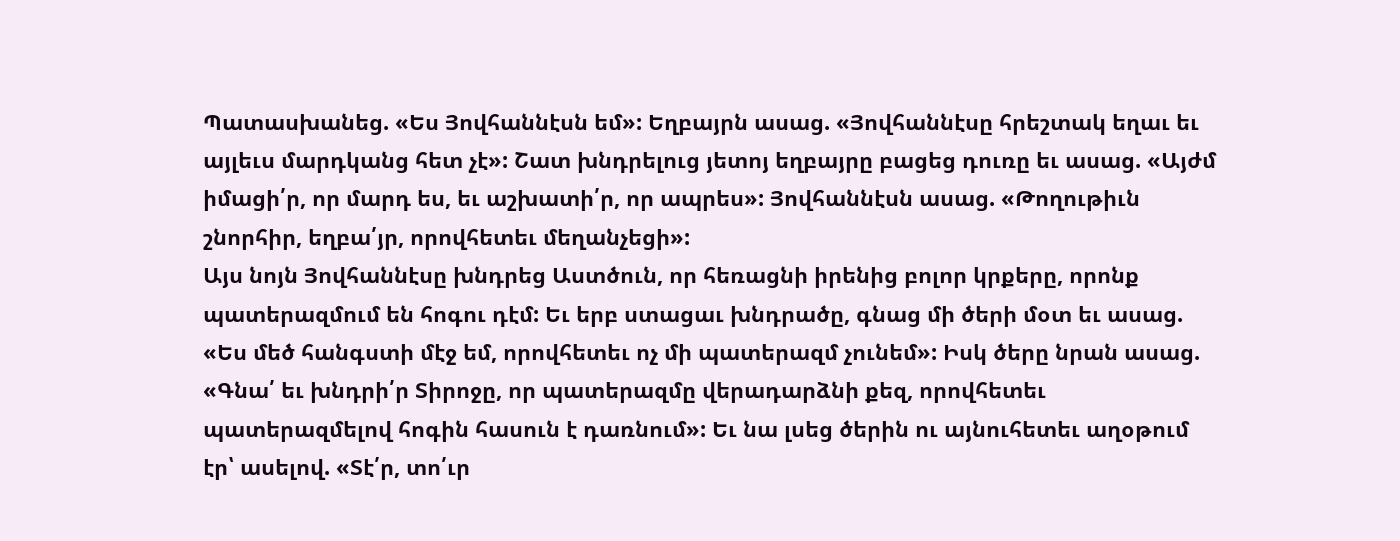Պատասխանեց. «Ես Յովհաննէսն եմ»: Եղբայրն ասաց. «Յովհաննէսը հրեշտակ եղաւ եւ այլեւս մարդկանց հետ չէ»: Շատ խնդրելուց յետոյ եղբայրը բացեց դուռը եւ ասաց. «Այժմ իմացի՛ր, որ մարդ ես, եւ աշխատի՛ր, որ ապրես»: Յովհաննէսն ասաց. «Թողութիւն շնորհիր, եղբա՛յր, որովհետեւ մեղանչեցի»:
Այս նոյն Յովհաննէսը խնդրեց Աստծուն, որ հեռացնի իրենից բոլոր կրքերը, որոնք պատերազմում են հոգու դէմ: Եւ երբ ստացաւ խնդրածը, գնաց մի ծերի մօտ եւ ասաց. «Ես մեծ հանգստի մէջ եմ, որովհետեւ ոչ մի պատերազմ չունեմ»: Իսկ ծերը նրան ասաց. «Գնա՛ եւ խնդրի՛ր Տիրոջը, որ պատերազմը վերադարձնի քեզ, որովհետեւ պատերազմելով հոգին հասուն է դառնում»: Եւ նա լսեց ծերին ու այնուհետեւ աղօթում էր՝ ասելով. «Տէ՛ր, տո՛ւր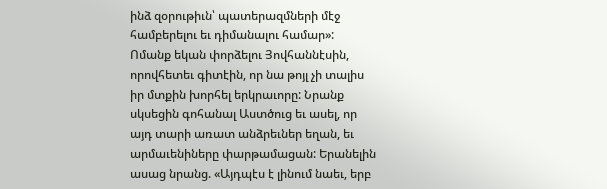ինձ զօրութիւն՝ պատերազմների մէջ համբերելու եւ դիմանալու համար»:
Ոմանք եկան փորձելու Յովհաննէսին, որովհետեւ գիտէին, որ նա թոյլ չի տալիս իր մտքին խորհել երկրաւորը: Նրանք սկսեցին գոհանալ Աստծուց եւ ասել, որ այդ տարի առատ անձրեւներ եղան, եւ արմաւենիները փարթամացան: Երանելին ասաց նրանց. «Այդպէս է լինում նաեւ, երբ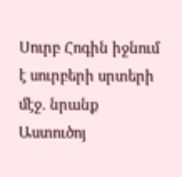Սուրբ Հոգին իջնում է սուրբերի սրտերի մէջ. նրանք Աստուծոյ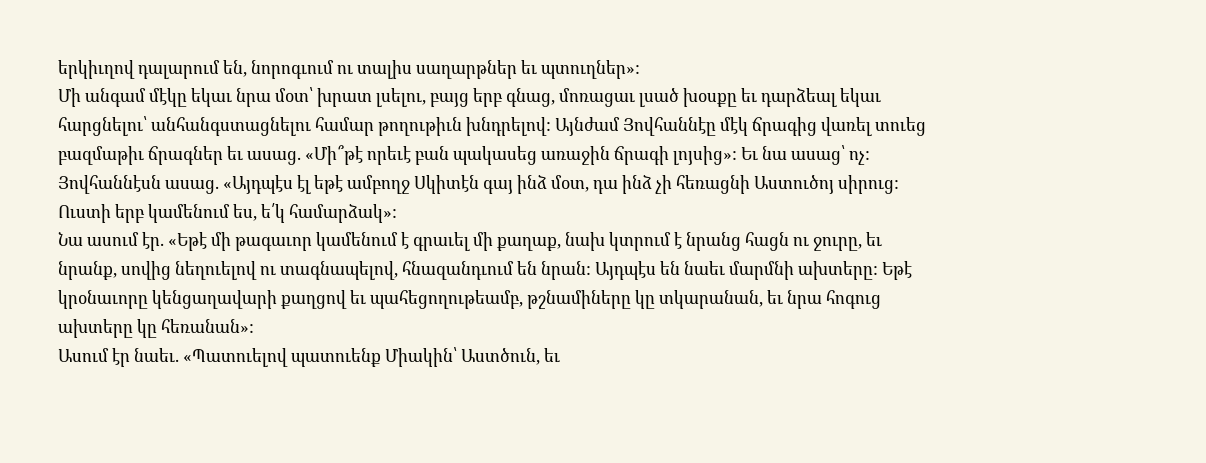երկիւղով դալարում են, նորոգւում ու տալիս սաղարթներ եւ պտուղներ»:
Մի անգամ մէկը եկաւ նրա մօտ՝ խրատ լսելու, բայց երբ գնաց, մոռացաւ լսած խօսքը եւ դարձեալ եկաւ հարցնելու՝ անհանգստացնելու համար թողութիւն խնդրելով: Այնժամ Յովհաննէը մէկ ճրագից վառել տուեց բազմաթիւ ճրագներ եւ ասաց. «Մի՞թէ որեւէ բան պակասեց առաջին ճրագի լոյսից»: Եւ նա ասաց՝ ոչ: Յովհաննէսն ասաց. «Այդպէս էլ եթէ ամբողջ Սկիտէն գայ ինձ մօտ, դա ինձ չի հեռացնի Աստուծոյ սիրուց: Ուստի երբ կամենում ես, ե՛կ համարձակ»:
Նա ասում էր. «Եթէ մի թագաւոր կամենում է գրաւել մի քաղաք, նախ կտրում է նրանց հացն ու ջուրը, եւ նրանք, սովից նեղուելով ու տագնապելով, հնազանդւում են նրան: Այդպէս են նաեւ մարմնի ախտերը: Եթէ կրօնաւորը կենցաղավարի քաղցով եւ պահեցողութեամբ, թշնամիները կը տկարանան, եւ նրա հոգուց ախտերը կը հեռանան»:
Ասում էր նաեւ. «Պատուելով պատուենք Միակին՝ Աստծուն, եւ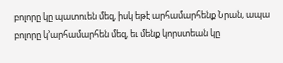բոլորը կը պատուեն մեզ, իսկ եթէ արհամարհենք Նրան, ապա բոլորը կ՚արհամարհեն մեզ, եւ մենք կորստեան կը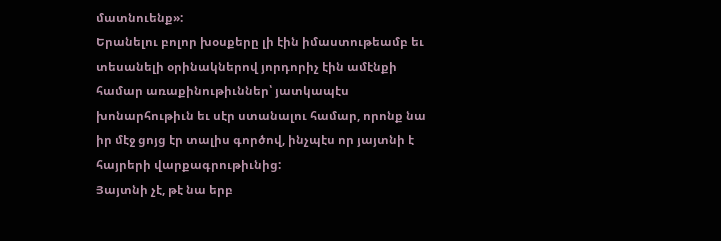մատնուենք»:
Երանելու բոլոր խօսքերը լի էին իմաստութեամբ եւ տեսանելի օրինակներով յորդորիչ էին ամէնքի համար առաքինութիւններ՝ յատկապէս խոնարհութիւն եւ սէր ստանալու համար, որոնք նա իր մէջ ցոյց էր տալիս գործով, ինչպէս որ յայտնի է հայրերի վարքագրութիւնից:
Յայտնի չէ, թէ նա երբ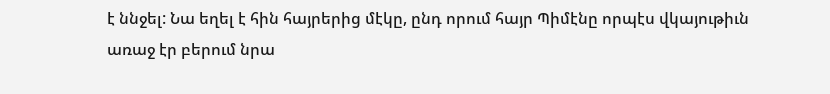է ննջել: Նա եղել է հին հայրերից մէկը, ընդ որում հայր Պիմէնը որպէս վկայութիւն առաջ էր բերում նրա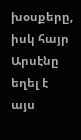խօսքերը, իսկ հայր Արսէնը եղել է այս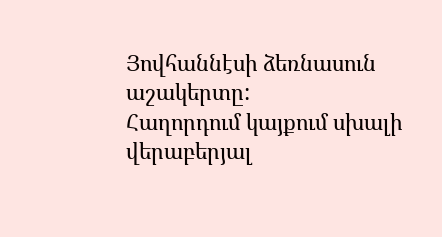Յովհաննէսի ձեռնասուն աշակերտը:
Հաղորդում կայքում սխալի վերաբերյալ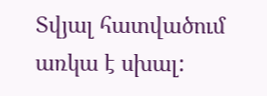Տվյալ հատվածում առկա է սխալ: